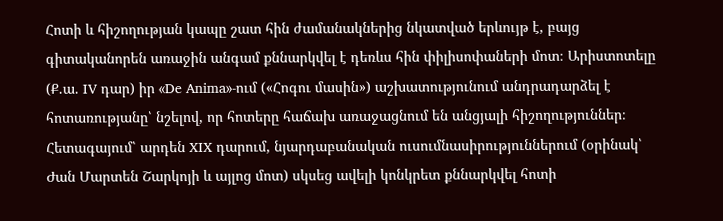Հոտի և հիշողության կապը շատ հին ժամանակներից նկատված երևույթ է, բայց գիտականորեն առաջին անգամ քննարկվել է դեռևս հին փիլիսոփաների մոտ։ Արիստոտելը (Ք.ա. IV դար) իր «De Anima»-ում («Հոգու մասին») աշխատությունում անդրադարձել է հոտառությանը՝ նշելով, որ հոտերը հաճախ առաջացնում են անցյալի հիշողություններ։ Հետագայում՝ արդեն XIX դարում, նյարդաբանական ուսումնասիրություններում (օրինակ՝ Ժան Մարտեն Շարկոյի և այլոց մոտ) սկսեց ավելի կոնկրետ քննարկվել հոտի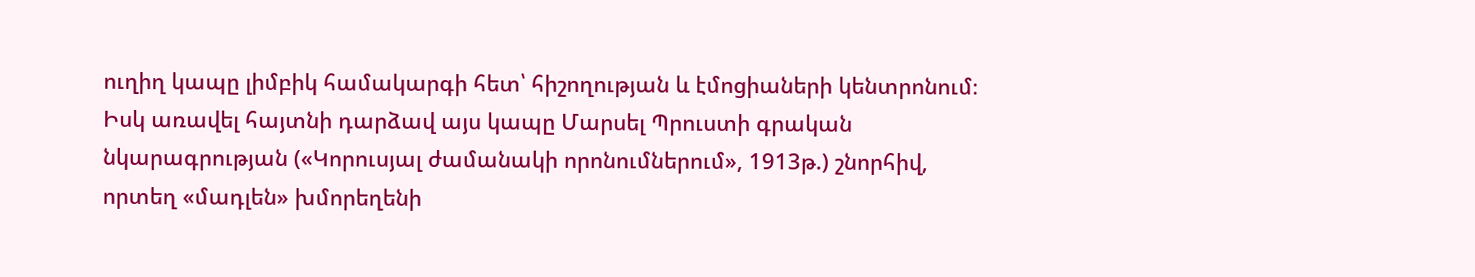ուղիղ կապը լիմբիկ համակարգի հետ՝ հիշողության և էմոցիաների կենտրոնում։ Իսկ առավել հայտնի դարձավ այս կապը Մարսել Պրուստի գրական նկարագրության («Կորուսյալ ժամանակի որոնումներում», 1913թ.) շնորհիվ, որտեղ «մադլեն» խմորեղենի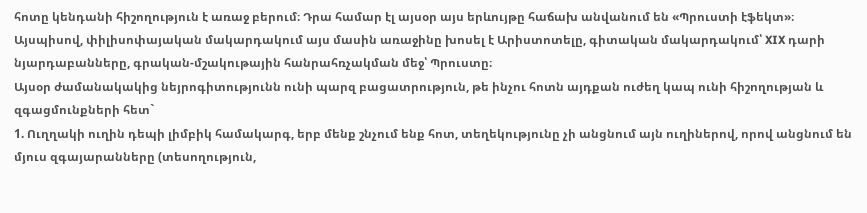հոտը կենդանի հիշողություն է առաջ բերում։ Դրա համար էլ այսօր այս երևույթը հաճախ անվանում են «Պրուստի էֆեկտ»։
Այսպիսով, փիլիսոփայական մակարդակում այս մասին առաջինը խոսել է Արիստոտելը, գիտական մակարդակում՝ XIX դարի նյարդաբանները, գրական-մշակութային հանրահռչակման մեջ՝ Պրուստը։
Այսօր ժամանակակից նեյրոգիտությունն ունի պարզ բացատրություն, թե ինչու հոտն այդքան ուժեղ կապ ունի հիշողության և զգացմունքների հետ`
1. Ուղղակի ուղին դեպի լիմբիկ համակարգ, երբ մենք շնչում ենք հոտ, տեղեկությունը չի անցնում այն ուղիներով, որով անցնում են մյուս զգայարանները (տեսողություն,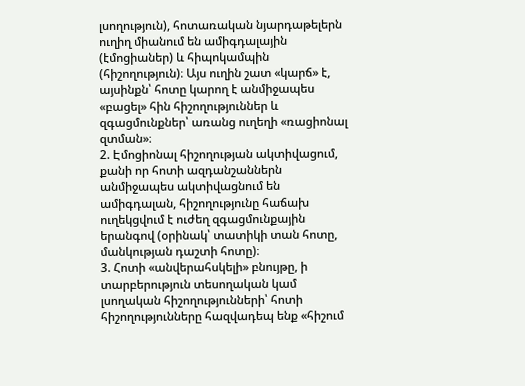լսողություն), հոտառական նյարդաթելերն ուղիղ միանում են ամիգդալային (էմոցիաներ) և հիպոկամպին (հիշողություն)։ Այս ուղին շատ «կարճ» է, այսինքն՝ հոտը կարող է անմիջապես «բացել» հին հիշողություններ և զգացմունքներ՝ առանց ուղեղի «ռացիոնալ զտման»։
2. Էմոցիոնալ հիշողության ակտիվացում, քանի որ հոտի ազդանշաններն անմիջապես ակտիվացնում են ամիգդալան, հիշողությունը հաճախ ուղեկցվում է ուժեղ զգացմունքային երանգով (օրինակ՝ տատիկի տան հոտը, մանկության դաշտի հոտը)։
3. Հոտի «անվերահսկելի» բնույթը, ի տարբերություն տեսողական կամ լսողական հիշողությունների՝ հոտի հիշողությունները հազվադեպ ենք «հիշում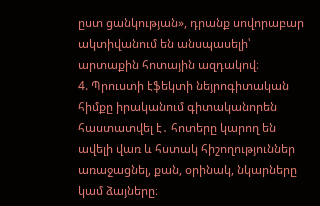ըստ ցանկության», դրանք սովորաբար ակտիվանում են անսպասելի՝ արտաքին հոտային ազդակով։
4. Պրուստի էֆեկտի նեյրոգիտական հիմքը իրականում գիտականորեն հաստատվել է․ հոտերը կարող են ավելի վառ և հստակ հիշողություններ առաջացնել, քան, օրինակ, նկարները կամ ձայները։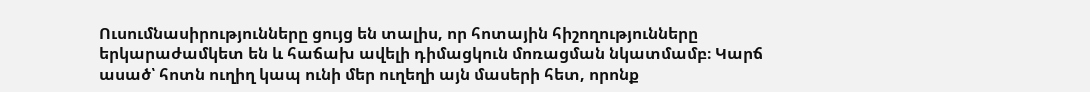Ուսումնասիրությունները ցույց են տալիս, որ հոտային հիշողությունները երկարաժամկետ են և հաճախ ավելի դիմացկուն մոռացման նկատմամբ։ Կարճ ասած՝ հոտն ուղիղ կապ ունի մեր ուղեղի այն մասերի հետ, որոնք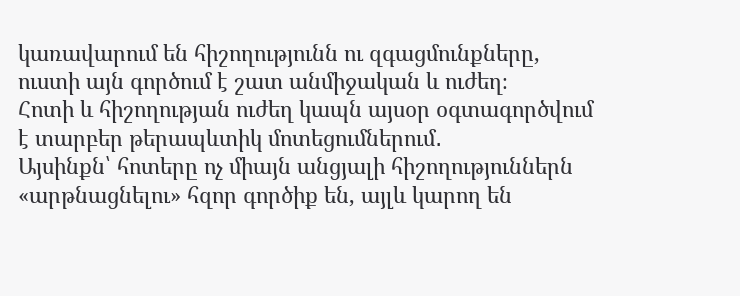կառավարում են հիշողությունն ու զգացմունքները, ուստի այն գործում է շատ անմիջական և ուժեղ։
Հոտի և հիշողության ուժեղ կապն այսօր օգտագործվում է տարբեր թերապևտիկ մոտեցումներում․
Այսինքն՝ հոտերը ոչ միայն անցյալի հիշողություններն «արթնացնելու» հզոր գործիք են, այլև կարող են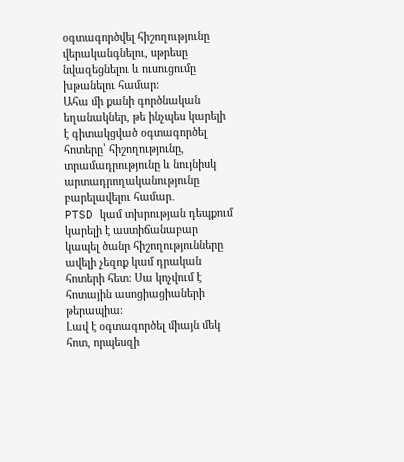օգտագործվել հիշողությունը վերականգնելու, սթրեսը նվազեցնելու և ուսուցումը խթանելու համար։
Ահա մի քանի գործնական եղանակներ, թե ինչպես կարելի է գիտակցված օգտագործել հոտերը՝ հիշողությունը, տրամադրությունը և նույնիսկ արտադրողականությունը բարելավելու համար․
PTSD կամ տխրության դեպքում կարելի է աստիճանաբար կապել ծանր հիշողությունները ավելի չեզոք կամ դրական հոտերի հետ։ Սա կոչվում է հոտային ասոցիացիաների թերապիա։
Լավ է օգտագործել միայն մեկ հոտ, որպեսզի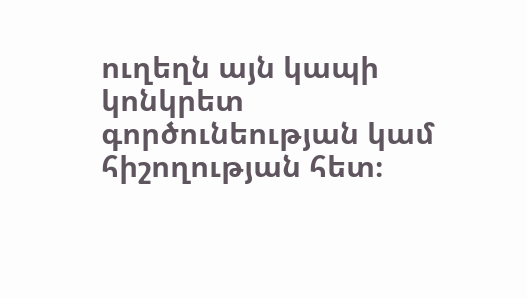ուղեղն այն կապի կոնկրետ գործունեության կամ հիշողության հետ։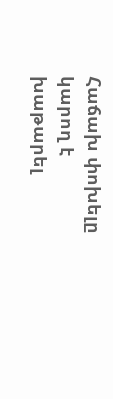Հաճախ փոխելը կարող է խաթարել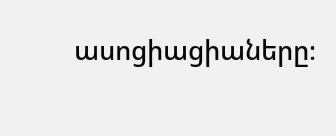ասոցիացիաները։